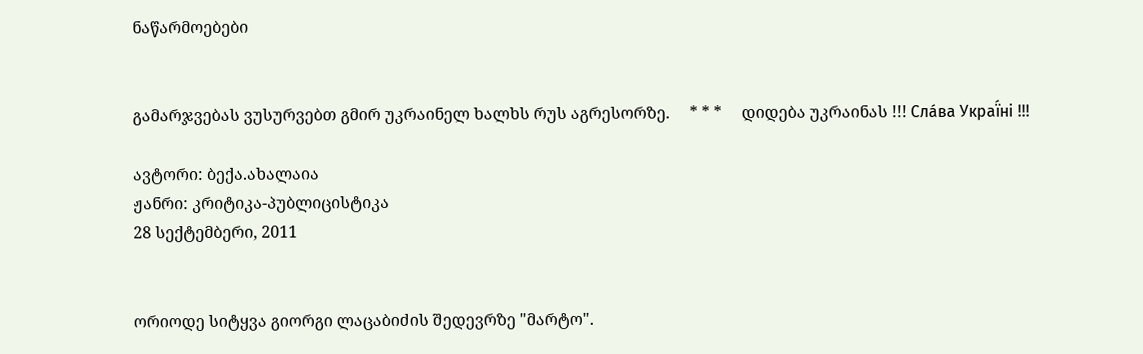ნაწარმოებები


გამარჯვებას ვუსურვებთ გმირ უკრაინელ ხალხს რუს აგრესორზე.     * * *     დიდება უკრაინას !!! Сла́ва Украї́ні !!!

ავტორი: ბექა.ახალაია
ჟანრი: კრიტიკა-პუბლიცისტიკა
28 სექტემბერი, 2011


ორიოდე სიტყვა გიორგი ლაცაბიძის შედევრზე "მარტო".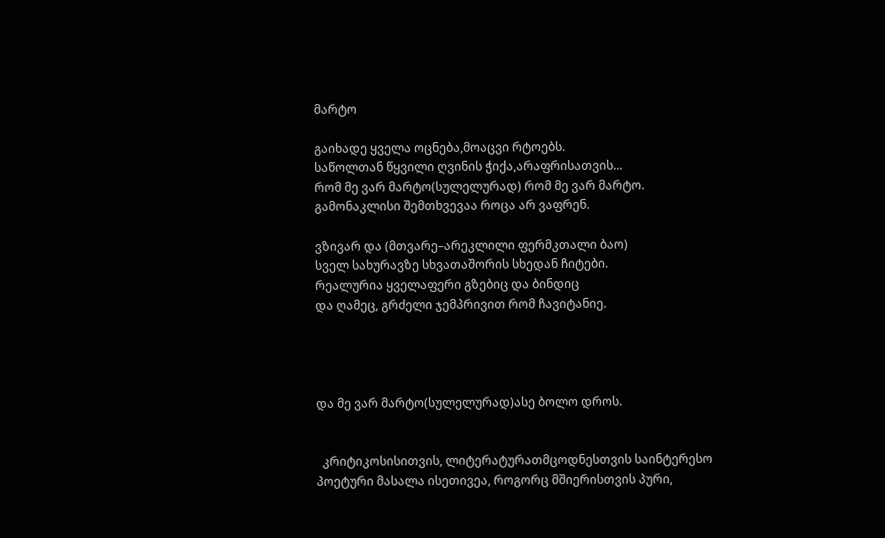მარტო

გაიხადე ყველა ოცნება,მოაცვი რტოებს.
საწოლთან წყვილი ღვინის ჭიქა,არაფრისათვის...
რომ მე ვარ მარტო(სულელურად) რომ მე ვარ მარტო.
გამონაკლისი შემთხვევაა როცა არ ვაფრენ.

ვზივარ და (მთვარე–არეკლილი ფერმკთალი ბაო)
სველ სახურავზე სხვათაშორის სხედან ჩიტები.
რეალურია ყველაფერი გზებიც და ბინდიც
და ღამეც, გრძელი ჯემპრივით რომ ჩავიტანიე.




და მე ვარ მარტო(სულელურად)ასე ბოლო დროს.


  კრიტიკოსისითვის, ლიტერატურათმცოდნესთვის საინტერესო პოეტური მასალა ისეთივეა, როგორც მშიერისთვის პური,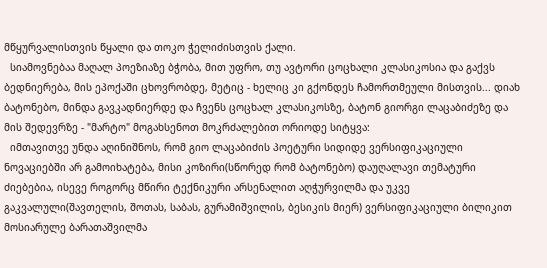მწყურვალისთვის წყალი და თოკო ჭელიძისთვის ქალი.
  სიამოვნებაა მაღალ პოეზიაზე ბჭობა, მით უფრო, თუ ავტორი ცოცხალი კლასიკოსია და გაქვს ბედნიერება, მის ეპოქაში ცხოვრობდე, მეტიც - ხელიც კი გქონდეს ჩამორთმეული მისთვის... დიახ ბატონებო, მინდა გავკადნიერდე და ჩვენს ცოცხალ კლასიკოსზე, ბატონ გიორგი ლაცაბიძეზე და მის შედევრზე - "მარტო" მოგახსენოთ მოკრძალებით ორიოდე სიტყვა:
  იმთავითვე უნდა აღინიშნოს, რომ გიო ლაცაბიძის პოეტური სიდიდე ვერსიფიკაციული ნოვაციებში არ გამოიხატება, მისი კოზირი(სწორედ რომ ბატონებო) დაუღალავი თემატური ძიებებია, ისევე როგორც მწირი ტექნიკური არსენალით აღჭურვილმა და უკვე გაკვალული(შავთელის, შოთას, საბას, გურამიშვილის, ბესიკის მიერ) ვერსიფიკაციული ბილიკით მოსიარულე ბარათაშვილმა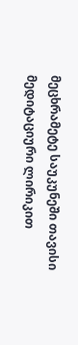მეცხრამეტე საუკუნეში თავისი მედიტაციური ლირიკით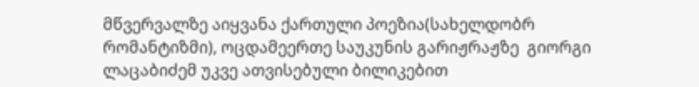მწვერვალზე აიყვანა ქართული პოეზია(სახელდობრ რომანტიზმი), ოცდამეერთე საუკუნის გარიჟრაჟზე  გიორგი ლაცაბიძემ უკვე ათვისებული ბილიკებით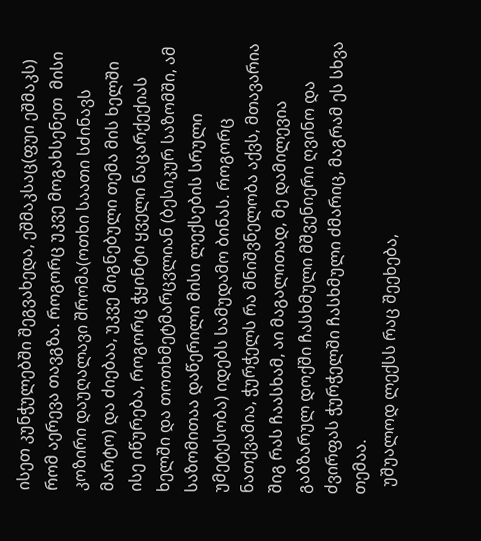ისეთ კუნჭულებში შეგვახედა, ეშმაკსაც(ფუი ეშმაკს) რომ აერევა თავგზა. როგორც უკვე მოგახსენეთ  მისი კოზირი დაუღალავი შრომა(ოთხი საათი სძინავს მარტო) და ძიებაა, უკვე მიგნებული თემა მის ხელში ისე იწურება, როგორც ჭყინტი ყველი ნაცარქექიას ხელში და თოთხმეტმარცვლიან (ბესიკურ საზომში, ამ საზომითაა დაწერილი მისი ლექსების სრული უმეტესობა) იდებს სამუდამო ბინას. როგორც ნათქვამია, ჭურჭელს რა მნიშვნელობა აქვს, მთავარია შიგ რას ჩაასხამ, აი მაგალითად, მე დამილევია გაბზარულ დოქში ჩასხმული მშვენიერი ღვინო და ძვირფას ჭურჭელში ჩასხმული ძმარიც, მაგრამ ეს სხვა თემაა.
  უშუალოდ ლექსს რაც შეეხება,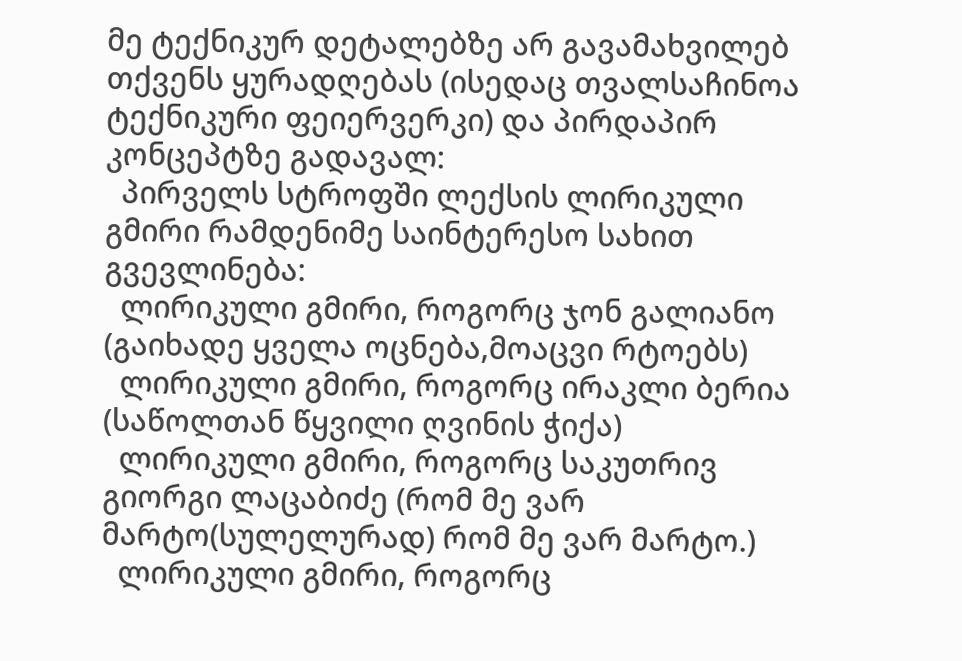მე ტექნიკურ დეტალებზე არ გავამახვილებ თქვენს ყურადღებას (ისედაც თვალსაჩინოა ტექნიკური ფეიერვერკი) და პირდაპირ კონცეპტზე გადავალ:
  პირველს სტროფში ლექსის ლირიკული გმირი რამდენიმე საინტერესო სახით გვევლინება:
  ლირიკული გმირი, როგორც ჯონ გალიანო (გაიხადე ყველა ოცნება,მოაცვი რტოებს)
  ლირიკული გმირი, როგორც ირაკლი ბერია (საწოლთან წყვილი ღვინის ჭიქა)
  ლირიკული გმირი, როგორც საკუთრივ გიორგი ლაცაბიძე (რომ მე ვარ მარტო(სულელურად) რომ მე ვარ მარტო.)
  ლირიკული გმირი, როგორც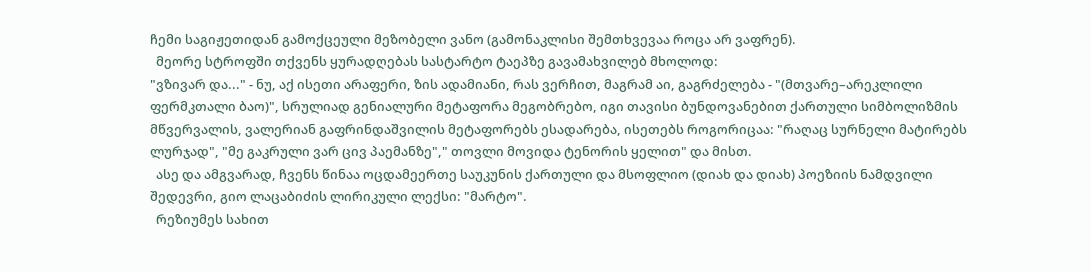ჩემი საგიჟეთიდან გამოქცეული მეზობელი ვანო (გამონაკლისი შემთხვევაა როცა არ ვაფრენ).
  მეორე სტროფში თქვენს ყურადღებას სასტარტო ტაეპზე გავამახვილებ მხოლოდ:
"ვზივარ და..." - ნუ, აქ ისეთი არაფერი, ზის ადამიანი, რას ვერჩით, მაგრამ აი, გაგრძელება - "(მთვარე–არეკლილი ფერმკთალი ბაო)", სრულიად გენიალური მეტაფორა მეგობრებო, იგი თავისი ბუნდოვანებით ქართული სიმბოლიზმის მწვერვალის, ვალერიან გაფრინდაშვილის მეტაფორებს ესადარება, ისეთებს როგორიცაა: "რაღაც სურნელი მატირებს ლურჯად", "მე გაკრული ვარ ცივ პაემანზე"," თოვლი მოვიდა ტენორის ყელით" და მისთ.
  ასე და ამგვარად, ჩვენს წინაა ოცდამეერთე საუკუნის ქართული და მსოფლიო (დიახ და დიახ) პოეზიის ნამდვილი შედევრი, გიო ლაცაბიძის ლირიკული ლექსი: "მარტო".
  რეზიუმეს სახით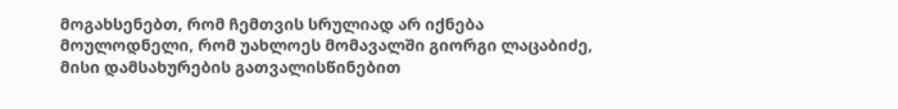მოგახსენებთ, რომ ჩემთვის სრულიად არ იქნება მოულოდნელი, რომ უახლოეს მომავალში გიორგი ლაცაბიძე, მისი დამსახურების გათვალისწინებით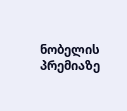ნობელის პრემიაზე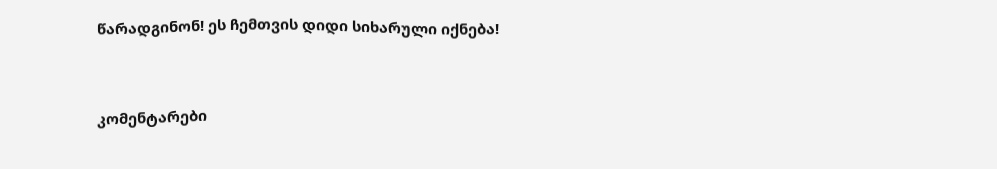წარადგინონ! ეს ჩემთვის დიდი სიხარული იქნება!


კომენტარები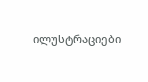ილუსტრაციები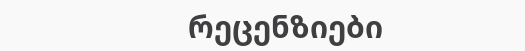რეცენზიები